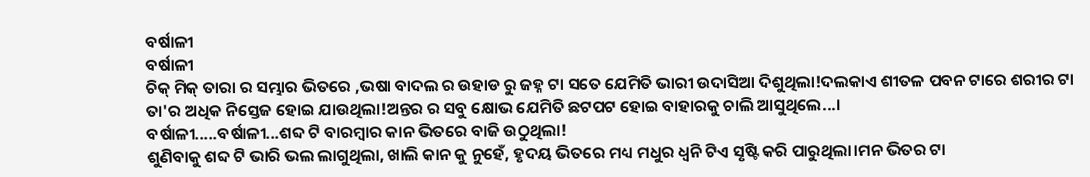ବର୍ଷାଳୀ
ବର୍ଷାଳୀ
ଚିକ୍ ମିକ୍ ତାରା ର ସମ୍ଭାର ଭିତରେ ,ଭଷା ବାଦଲ ର ଉହାଡ ରୁ ଜହ୍ନ ଟା ସତେ ଯେମିତି ଭାରୀ ଉଦାସିଆ ଦିଶୁଥିଲା!ଦଲକାଏ ଶୀତଳ ପବନ ଟାରେ ଶରୀର ଟା ତା'ର ଅଧିକ ନିସ୍ତେଜ ହୋଇ ଯାଉଥିଲା!ଅନ୍ତର ର ସବୁ କ୍ଷୋଭ ଯେମିତି ଛଟପଟ ହୋଇ ବାହାରକୁ ଚାଲି ଆସୁଥିଲେ...।
ବର୍ଷାଳୀ.....ବର୍ଷାଳୀ...ଶବ୍ଦ ଟି ବାରମ୍ବାର କାନ ଭିତରେ ବାଜି ଉଠୁଥିଲା!
ଶୁଣିବାକୁ ଶବ୍ଦ ଟି ଭାରି ଭଲ ଲାଗୁଥିଲା, ଖାଲି କାନ କୁ ନୁହେଁ, ହୃଦୟ ଭିତରେ ମଧ୍ୟ ମଧୁର ଧ୍ୱନି ଟିଏ ସୃଷ୍ଟି କରି ପାରୁଥିଲା।ମନ ଭିତର ଟା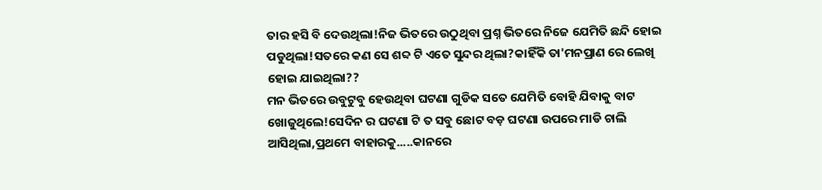ତାର ହସି ବି ଦେଉଥିଲା!ନିଜ ଭିତରେ ଉଠୁଥିବା ପ୍ରଶ୍ନ ଭିତରେ ନିଜେ ଯେମିତି ଛନ୍ଦି ହୋଇ ପଡୁଥିଲା!ସତରେ କଣ ସେ ଶବ୍ଦ ଟି ଏତେ ସୁନ୍ଦର ଥିଲା?କାହିଁକି ତା'ମନପ୍ରାଣ ରେ ଲେଖି ହୋଇ ଯାଇଥିଲା??
ମନ ଭିତରେ ଉବୁଟୁବୁ ହେଉଥିବା ଘଟଣା ଗୁଡିକ ସତେ ଯେମିତି ବୋହି ଯିବାକୁ ବାଟ ଖୋଜୁଥିଲେ!ସେଦିନ ର ଘଟଣା ଟି ତ ସବୁ ଛୋଟ ବଡ଼ ଘଟଣା ଉପରେ ମାଡି ଚାଲି ଆସିଥିଲା,ପ୍ରଥମେ ବାହାରକୁ.....କାନରେ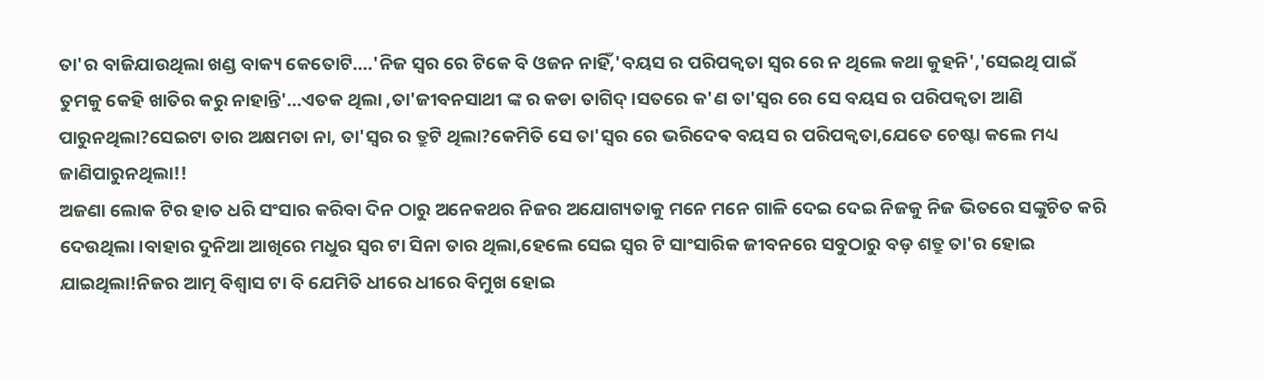ତା'ର ବାଜିଯାଉଥିଲା ଖଣ୍ଡ ବାକ୍ୟ କେତୋଟି....'ନିଜ ସ୍ୱର ରେ ଟିକେ ବି ଓଜନ ନାହିଁ,'ବୟସ ର ପରିପକ୍ଵତା ସ୍ୱର ରେ ନ ଥିଲେ କଥା କୁହନି','ସେଇଥି ପାଇଁ ତୁମକୁ କେହି ଖାତିର କରୁ ନାହାନ୍ତି'...ଏତକ ଥିଲା ,ତା'ଜୀବନସାଥୀ ଙ୍କ ର କଡା ତାଗିଦ୍।ସତରେ କ'ଣ ତା'ସ୍ୱର ରେ ସେ ବୟସ ର ପରିପକ୍ଵତା ଆଣି ପାରୁନଥିଲା?ସେଇଟା ତାର ଅକ୍ଷମତା ନା, ତା'ସ୍ୱର ର ତ୍ରୁଟି ଥିଲା?କେମିତି ସେ ତା'ସ୍ୱର ରେ ଭରିଦେଵ ବୟସ ର ପରିପକ୍ଵତା,ଯେତେ ଚେଷ୍ଟା କଲେ ମଧ୍ୟ ଜାଣିପାରୁନଥିଲା!!
ଅଜଣା ଲୋକ ଟିର ହାତ ଧରି ସଂସାର କରିବା ଦିନ ଠାରୁ ଅନେକଥର ନିଜର ଅଯୋଗ୍ୟତାକୁ ମନେ ମନେ ଗାଳି ଦେଇ ଦେଇ ନିଜକୁ ନିଜ ଭିତରେ ସଙ୍କୁଚିତ କରି ଦେଉଥିଲା।ବାହାର ଦୁନିଆ ଆଖିରେ ମଧୁର ସ୍ୱର ଟା ସିନା ତାର ଥିଲା,ହେଲେ ସେଇ ସ୍ୱର ଟି ସାଂସାରିକ ଜୀବନରେ ସବୁଠାରୁ ବଡ଼ ଶତ୍ରୁ ତା'ର ହୋଇ ଯାଇଥିଲା!ନିଜର ଆତ୍ମ ବିଶ୍ୱାସ ଟା ବି ଯେମିତି ଧୀରେ ଧୀରେ ବିମୁଖ ହୋଇ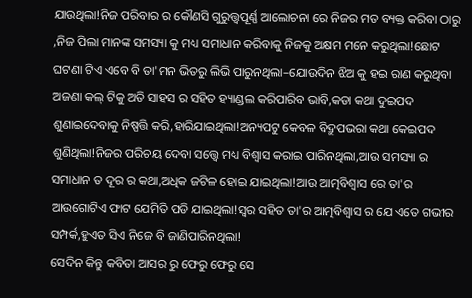ଯାଉଥିଲା!ନିଜ ପରିବାର ର କୌଣସି ଗୁରୁତ୍ତ୍ୱପୂର୍ଣ୍ଣ ଆଲୋଚନା ରେ ନିଜର ମତ ବ୍ୟକ୍ତ କରିବା ଠାରୁ ,ନିଜ ପିଲା ମାନଙ୍କ ସମସ୍ୟା କୁ ମଧ୍ୟ ସମାଧାନ କରିବାକୁ ନିଜକୁ ଅକ୍ଷମ ମନେ କରୁଥିଲା!ଛୋଟ ଘଟଣା ଟିଏ ଏବେ ବି ତା'ମନ ଭିତରୁ ଲିଭି ପାରୁନଥିଲା–ଯୋଉଦିନ ଝିଅ କୁ ହଇ ରାଣ କରୁଥିବା ଅଜଣା କଲ୍ ଟିକୁ ଅତି ସାହସ ର ସହିତ ହ୍ୟାଣ୍ଡଲ କରିପାରିବ ଭାବି,କଡା କଥା ଦୁଇପଦ ଶୁଣାଇଦେବାକୁ ନିଷ୍ପତ୍ତି କରି,ହାରିଯାଇଥିଲା!ଅନ୍ୟପଟୁ କେବଳ ବିଦ୍ରୁପଭରା କଥା କେଇପଦ ଶୁଣିଥିଲା!ନିଜର ପରିଚୟ ଦେବା ସତ୍ତ୍ୱେ ମଧ୍ୟ ବିଶ୍ୱାସ କରାଇ ପାରିନଥିଲା,ଆଉ ସମସ୍ୟା ର ସମାଧାନ ତ ଦୂର ର କଥା,ଅଧିକ ଜଟିଳ ହୋଇ ଯାଇଥିଲା!ଆଉ ଆତ୍ମବିଶ୍ବାସ ରେ ତା'ର ଆଉଗୋଟିଏ ଫାଟ ଯେମିତି ପଡି ଯାଇଥିଲା!ସ୍ୱର ସହିତ ତା'ର ଆତ୍ମବିଶ୍ବାସ ର ଯେ ଏତେ ଗଭୀର ସମ୍ପର୍କ,ହୁଏତ ସିଏ ନିଜେ ବି ଜାଣିପାରିନଥିଲା!
ସେଦିନ କିନ୍ତୁ କବିତା ଆସର ରୁ ଫେରୁ ଫେରୁ ସେ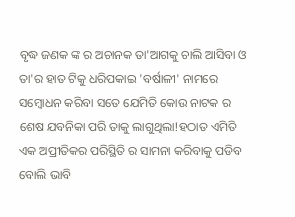ବୃଦ୍ଧ ଜଣକ ଙ୍କ ର ଅଚାନକ ତା'ଆଗକୁ ଚାଲି ଆସିବା ଓ ତା'ର ହାତ ଟିକୁ ଧରିପକାଇ 'ବର୍ଷାଳୀ' ନାମରେ ସମ୍ବୋଧନ କରିବା ସତେ ଯେମିତି କୋଉ ନାଟକ ର ଶେଷ ଯବନିକା ପରି ତାକୁ ଲାଗୁଥିଲା!ହଠାତ ଏମିତି ଏକ ଅପ୍ରୀତିକର ପରିସ୍ଥିତି ର ସାମନା କରିବାକୁ ପଡିବ ବୋଲି ଭାବି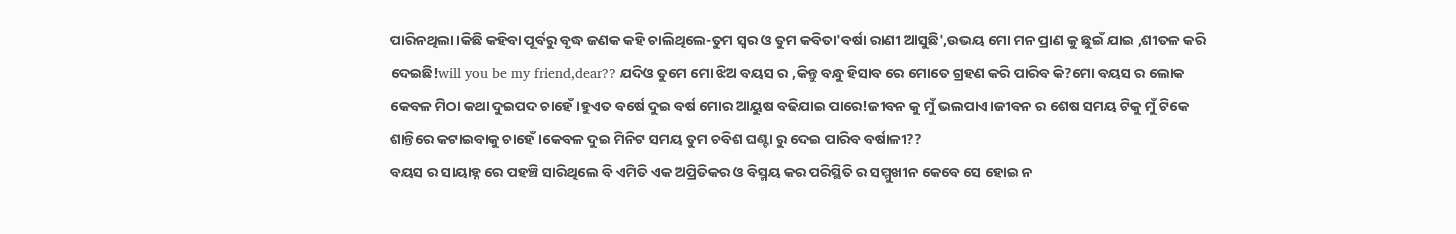ପାରିନଥିଲା।କିଛି କହିବା ପୂର୍ବରୁ ବୃଦ୍ଧ ଜଣକ କହି ଚାଲିଥିଲେ-ତୁମ ସ୍ୱର ଓ ତୁମ କବିତା'ବର୍ଷା ରାଣୀ ଆସୁଛି',ଉଭୟ ମୋ ମନ ପ୍ରାଣ କୁ ଛୁଇଁ ଯାଇ ,ଶୀତଳ କରି ଦେଇଛି!will you be my friend,dear?? ଯଦିଓ ତୁମେ ମୋ ଝିଅ ବୟସ ର ,କିନ୍ତୁ ବନ୍ଧୁ ହିସାବ ରେ ମୋତେ ଗ୍ରହଣ କରି ପାରିବ କି?ମୋ ବୟସ ର ଲୋକ କେବଳ ମିଠା କଥା ଦୁଇପଦ ଚାହେଁ।ହୁଏତ ବର୍ଷେ ଦୁଇ ବର୍ଷ ମୋର ଆୟୁଷ ବଢିଯାଇ ପାରେ!ଜୀବନ କୁ ମୁଁ ଭଲପାଏ।ଜୀବନ ର ଶେଷ ସମୟ ଟିକୁ ମୁଁ ଟିକେ ଶାନ୍ତିରେ କଟାଇବାକୁ ଚାହେଁ ।କେବଳ ଦୁଇ ମିନିଟ ସମୟ ତୁମ ଚବିଶ ଘଣ୍ଟା ରୁ ଦେଇ ପାରିବ ବର୍ଷାଳୀ??
ବୟସ ର ସାୟାହ୍ନ ରେ ପହଞ୍ଚି ସାରିଥିଲେ ବି ଏମିତି ଏକ ଅପ୍ରିତିକର ଓ ବିସ୍ମୟ କର ପରିସ୍ଥିତି ର ସମ୍ମୁଖୀନ କେବେ ସେ ହୋଇ ନ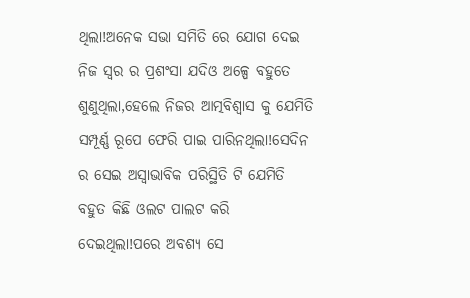ଥିଲା!ଅନେକ ସଭା ସମିତି ରେ ଯୋଗ ଦେଇ ନିଜ ସ୍ୱର ର ପ୍ରଶଂସା ଯଦିଓ ଅଳ୍ପେ ବହୁତେ ଶୁଣୁଥିଲା,ହେଲେ ନିଜର ଆତ୍ମବିଶ୍ବାସ କୁ ଯେମିତି ସମ୍ପୂର୍ଣ୍ଣ ରୂପେ ଫେରି ପାଇ ପାରିନଥିଲା!ସେଦିନ ର ସେଇ ଅସ୍ୱାଭାବିକ ପରିସ୍ଥିତି ଟି ଯେମିତି ବହୁତ କିଛି ଓଲଟ ପାଲଟ କରି ଦେଇଥିଲା!ପରେ ଅବଶ୍ୟ ସେ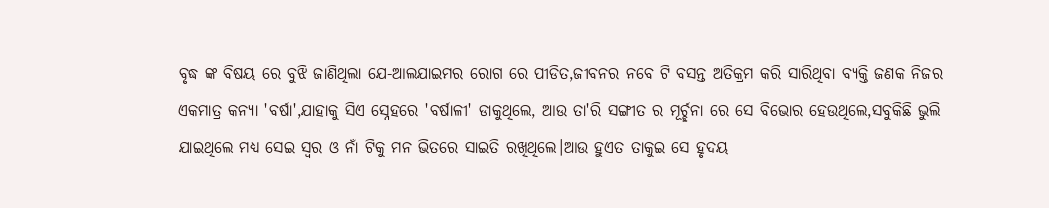ବୃଦ୍ଧ ଙ୍କ ବିଷୟ ରେ ବୁଝି ଜାଣିଥିଲା ଯେ-ଆଲଯାଇମର ରୋଗ ରେ ପୀଡିତ,ଜୀବନର ନବେ ଟି ବସନ୍ତ ଅତିକ୍ରମ କରି ସାରିଥିବା ବ୍ୟକ୍ତି ଜଣକ ନିଜର ଏକମାତ୍ର କନ୍ୟା 'ବର୍ଷା',ଯାହାକୁ ସିଏ ସ୍ନେହରେ 'ବର୍ଷାଳୀ' ଡାକୁଥିଲେ, ଆଉ ତା'ରି ସଙ୍ଗୀତ ର ମୂର୍ଚ୍ଛନା ରେ ସେ ବିଭୋର ହେଉଥିଲେ,ସବୁକିଛି ଭୁଲି ଯାଇଥିଲେ ମଧ୍ୟ ସେଇ ସ୍ୱର ଓ ନାଁ ଟିକୁ ମନ ଭିତରେ ସାଇତି ରଖିଥିଲେ।ଆଉ ହୁଏତ ତାକୁଇ ସେ ହୃଦୟ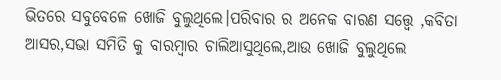ଭିତରେ ସବୁବେଳେ ଖୋଜି ବୁଲୁଥିଲେ।ପରିବାର ର ଅନେକ ବାରଣ ସତ୍ତ୍ୱେ ,କବିତା ଆସର,ସଭା ସମିତି କୁ ବାରମ୍ବାର ଚାଲିଆସୁଥିଲେ,ଆଉ ଖୋଜି ବୁଲୁଥିଲେ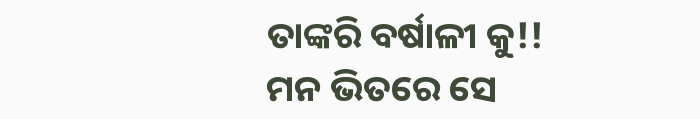ତାଙ୍କରି ବର୍ଷାଳୀ କୁ!!
ମନ ଭିତରେ ସେ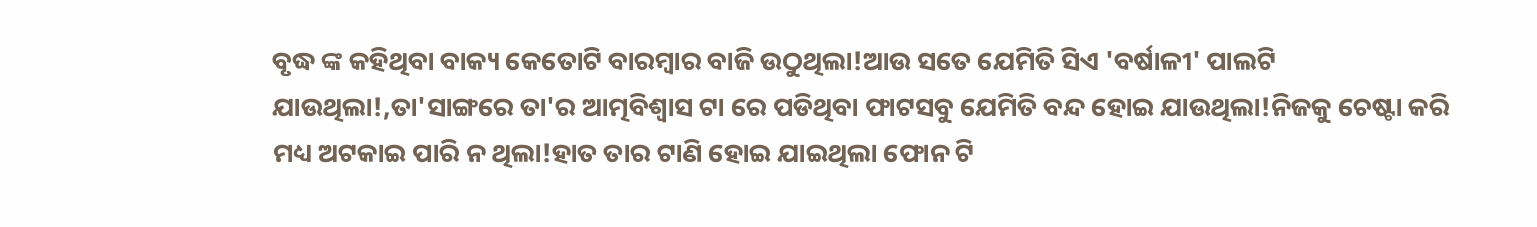ବୃଦ୍ଧ ଙ୍କ କହିଥିବା ବାକ୍ୟ କେତୋଟି ବାରମ୍ବାର ବାଜି ଉଠୁଥିଲା!ଆଉ ସତେ ଯେମିତି ସିଏ 'ବର୍ଷାଳୀ' ପାଲଟି ଯାଉଥିଲା!,ତା'ସାଙ୍ଗରେ ତା'ର ଆତ୍ମବିଶ୍ବାସ ଟା ରେ ପଡିଥିବା ଫାଟସବୁ ଯେମିତି ବନ୍ଦ ହୋଇ ଯାଉଥିଲା!ନିଜକୁ ଚେଷ୍ଟା କରି ମଧ୍ୟ ଅଟକାଇ ପାରି ନ ଥିଲା!ହାତ ତାର ଟାଣି ହୋଇ ଯାଇଥିଲା ଫୋନ ଟି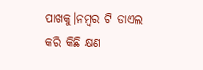ପାଖକୁ।ନମ୍ବର ଟି ଡାଏଲ କରି କିଛି କ୍ଷଣ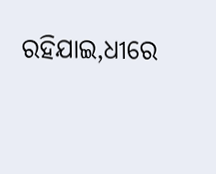ରହିଯାଇ,ଧୀରେ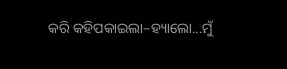କରି କହିପକାଇଲା–ହ୍ୟାଲୋ...ମୁଁ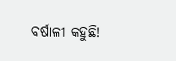ବର୍ଷାଳୀ କହୁଛି!